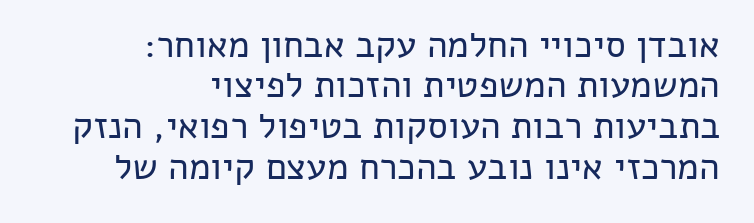אובדן סיכויי החלמה עקב אבחון מאוחר: המשמעות המשפטית והזכות לפיצוי
בתביעות רבות העוסקות בטיפול רפואי, הנזק המרכזי אינו נובע בהכרח מעצם קיומה של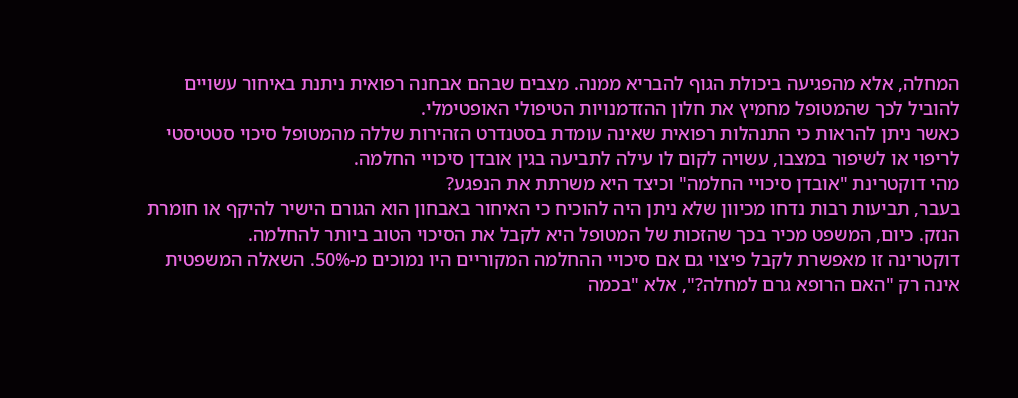המחלה, אלא מהפגיעה ביכולת הגוף להבריא ממנה. מצבים שבהם אבחנה רפואית ניתנת באיחור עשויים להוביל לכך שהמטופל מחמיץ את חלון ההזדמנויות הטיפולי האופטימלי.
כאשר ניתן להראות כי התנהלות רפואית שאינה עומדת בסטנדרט הזהירות שללה מהמטופל סיכוי סטטיסטי לריפוי או לשיפור במצבו, עשויה לקום לו עילה לתביעה בגין אובדן סיכויי החלמה.
מהי דוקטרינת "אובדן סיכויי החלמה" וכיצד היא משרתת את הנפגע?
בעבר, תביעות רבות נדחו מכיוון שלא ניתן היה להוכיח כי האיחור באבחון הוא הגורם הישיר להיקף או חומרת הנזק. כיום, המשפט מכיר בכך שהזכות של המטופל היא לקבל את הסיכוי הטוב ביותר להחלמה.
דוקטרינה זו מאפשרת לקבל פיצוי גם אם סיכויי ההחלמה המקוריים היו נמוכים מ-50%. השאלה המשפטית אינה רק "האם הרופא גרם למחלה?", אלא "בכמה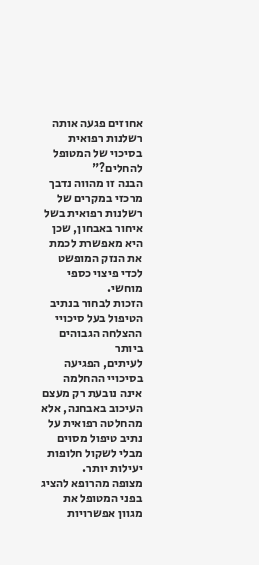אחוזים פגעה אותה רשלנות רפואית בסיכוי של המטופל להחלים?"
הבנה זו מהווה נדבך מרכזי במקרים של רשלנות רפואית בשל איחור באבחון, שכן היא מאפשרת לכמת את הנזק המופשט לכדי פיצוי כספי מוחשי.
הזכות לבחור בנתיב הטיפול בעל סיכויי ההצלחה הגבוהים ביותר
לעיתים, הפגיעה בסיכויי ההחלמה אינה נובעת רק מעצם העיכוב באבחנה, אלא מהחלטה רפואית על נתיב טיפול מסוים מבלי לשקול חלופות יעילות יותר.
מצופה מהרופא להציג בפני המטופל את מגוון אפשרויות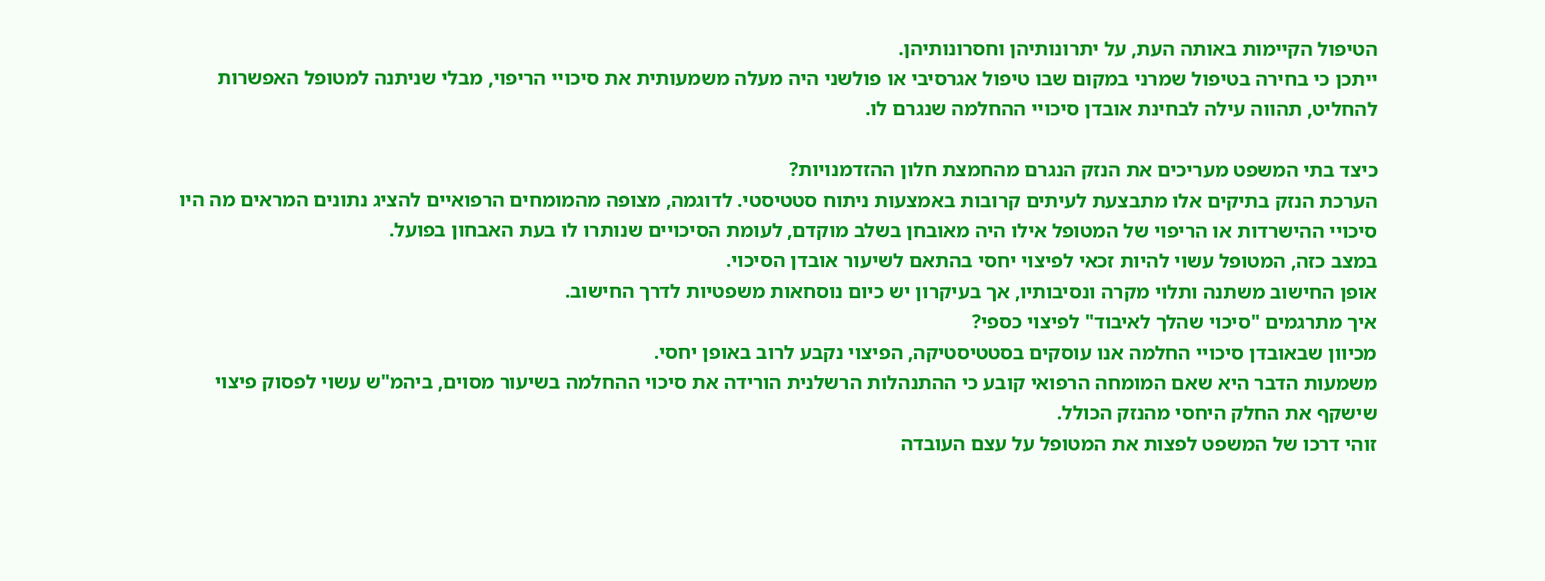הטיפול הקיימות באותה העת, על יתרונותיהן וחסרונותיהן.
ייתכן כי בחירה בטיפול שמרני במקום שבו טיפול אגרסיבי או פולשני היה מעלה משמעותית את סיכויי הריפוי, מבלי שניתנה למטופל האפשרות להחליט, תהווה עילה לבחינת אובדן סיכויי ההחלמה שנגרם לו.

כיצד בתי המשפט מעריכים את הנזק הנגרם מהחמצת חלון ההזדמנויות?
הערכת הנזק בתיקים אלו מתבצעת לעיתים קרובות באמצעות ניתוח סטטיסטי. לדוגמה, מצופה מהמומחים הרפואיים להציג נתונים המראים מה היו סיכויי ההישרדות או הריפוי של המטופל אילו היה מאובחן בשלב מוקדם, לעומת הסיכויים שנותרו לו בעת האבחון בפועל.
במצב כזה, המטופל עשוי להיות זכאי לפיצוי יחסי בהתאם לשיעור אובדן הסיכוי.
אופן החישוב משתנה ותלוי מקרה ונסיבותיו, אך בעיקרון יש כיום נוסחאות משפטיות לדרך החישוב.
איך מתרגמים "סיכוי שהלך לאיבוד" לפיצוי כספי?
מכיוון שבאובדן סיכויי החלמה אנו עוסקים בסטטיסטיקה, הפיצוי נקבע לרוב באופן יחסי.
משמעות הדבר היא שאם המומחה הרפואי קובע כי ההתנהלות הרשלנית הורידה את סיכוי ההחלמה בשיעור מסוים, ביהמ"ש עשוי לפסוק פיצוי שישקף את החלק היחסי מהנזק הכולל.
זוהי דרכו של המשפט לפצות את המטופל על עצם העובדה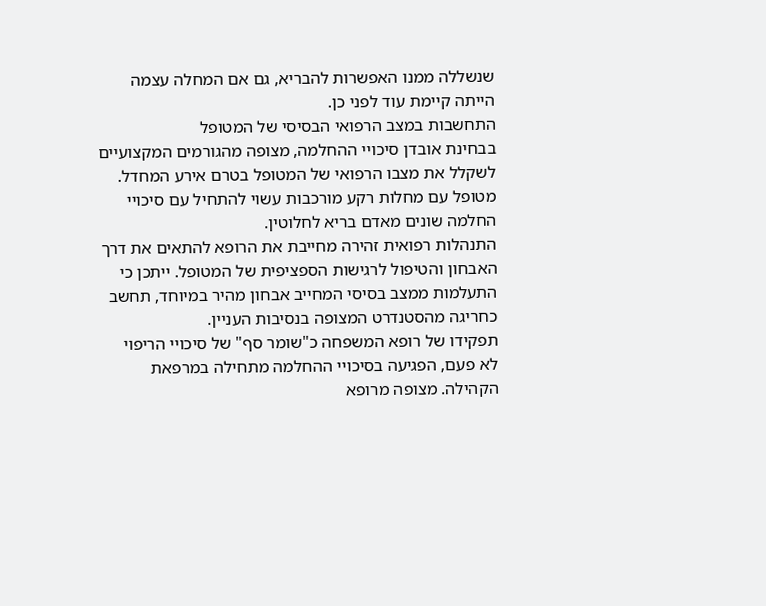שנשללה ממנו האפשרות להבריא, גם אם המחלה עצמה הייתה קיימת עוד לפני כן.
התחשבות במצב הרפואי הבסיסי של המטופל
בבחינת אובדן סיכויי ההחלמה, מצופה מהגורמים המקצועיים לשקלל את מצבו הרפואי של המטופל בטרם אירע המחדל. מטופל עם מחלות רקע מורכבות עשוי להתחיל עם סיכויי החלמה שונים מאדם בריא לחלוטין.
התנהלות רפואית זהירה מחייבת את הרופא להתאים את דרך האבחון והטיפול לרגישות הספציפית של המטופל. ייתכן כי התעלמות ממצב בסיסי המחייב אבחון מהיר במיוחד, תחשב כחריגה מהסטנדרט המצופה בנסיבות העניין.
תפקידו של רופא המשפחה כ"שומר סף" של סיכויי הריפוי
לא פעם, הפגיעה בסיכויי ההחלמה מתחילה במרפאת הקהילה. מצופה מרופא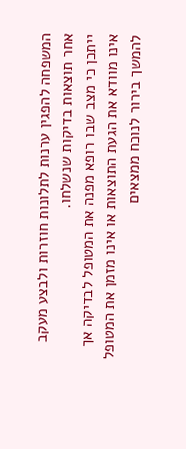המשפחה להפגין ערנות לתלונות חוזרות ולבצע מעקב אחר תוצאות בדיקות שנשלחו.
ייתכן כי מצב שבו רופא מפנה את המטופל לבדיקה אך אינו מוודא את הגעת התוצאות או אינו מזמן את המטופל להמשך בירור לנוכח ממצאים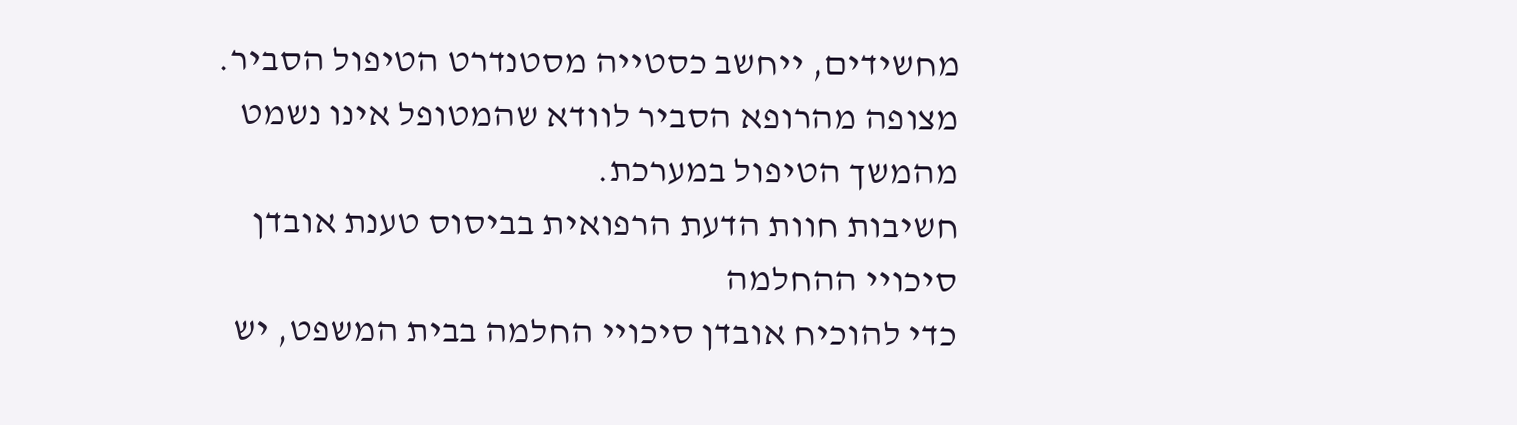מחשידים, ייחשב כסטייה מסטנדרט הטיפול הסביר.
מצופה מהרופא הסביר לוודא שהמטופל אינו נשמט מהמשך הטיפול במערכת.
חשיבות חוות הדעת הרפואית בביסוס טענת אובדן סיכויי ההחלמה
כדי להוכיח אובדן סיכויי החלמה בבית המשפט, יש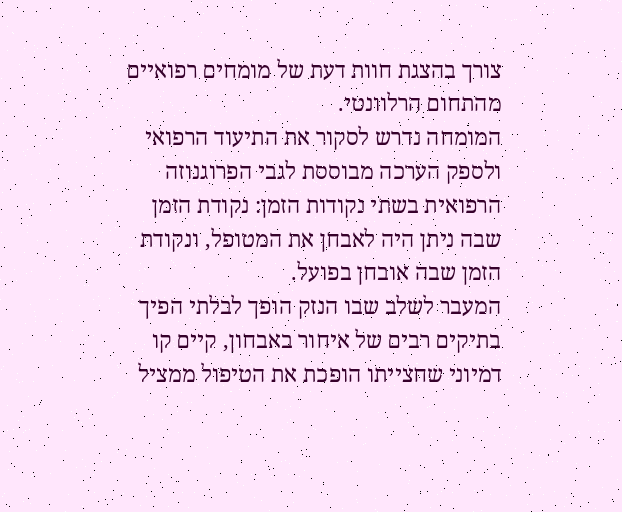צורך בהצגת חוות דעת של מומחים רפואיים מהתחום הרלוונטי.
המומחה נדרש לסקור את התיעוד הרפואי ולספק הערכה מבוססת לגבי הפרוגנוזה הרפואית בשתי נקודות הזמן: נקודת הזמן שבה ניתן היה לאבחן את המטופל, ונקודת הזמן שבה אובחן בפועל.
המעבר לשלב שבו הנזק הופך לבלתי הפיך
בתיקים רבים של איחור באבחון, קיים קו דמיוני שחצייתו הופכת את הטיפול ממציל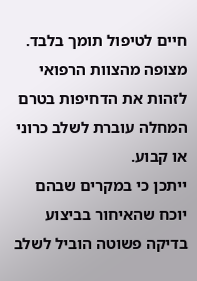חיים לטיפול תומך בלבד. מצופה מהצוות הרפואי לזהות את הדחיפות בטרם המחלה עוברת לשלב כרוני או קבוע.
ייתכן כי במקרים שבהם יוכח שהאיחור בביצוע בדיקה פשוטה הוביל לשלב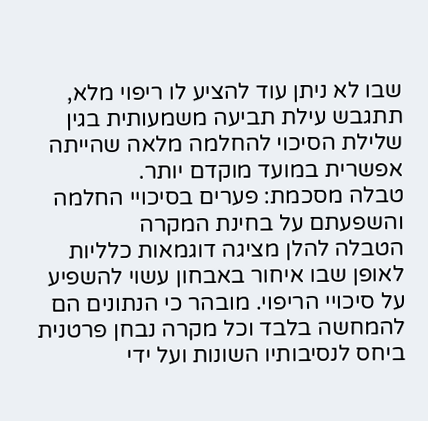שבו לא ניתן עוד להציע לו ריפוי מלא, תתגבש עילת תביעה משמעותית בגין שלילת הסיכוי להחלמה מלאה שהייתה אפשרית במועד מוקדם יותר.
טבלה מסכמת: פערים בסיכויי החלמה והשפעתם על בחינת המקרה
הטבלה להלן מציגה דוגמאות כלליות לאופן שבו איחור באבחון עשוי להשפיע על סיכויי הריפוי. מובהר כי הנתונים הם להמחשה בלבד וכל מקרה נבחן פרטנית ביחס לנסיבותיו השונות ועל ידי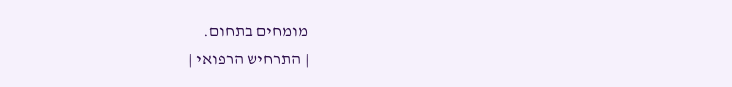מומחים בתחום.
| התרחיש הרפואי |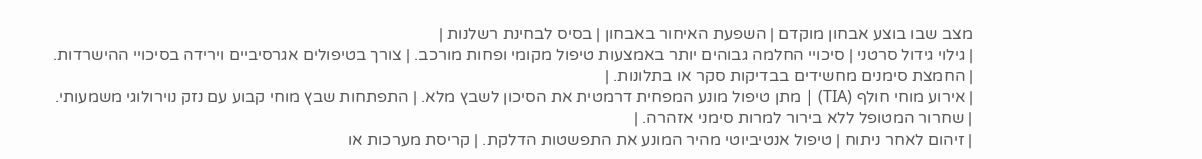מצב שבו בוצע אבחון מוקדם | השפעת האיחור באבחון | בסיס לבחינת רשלנות |
| גילוי גידול סרטני | סיכויי החלמה גבוהים יותר באמצעות טיפול מקומי ופחות מורכב. | צורך בטיפולים אגרסיביים וירידה בסיכויי ההישרדות. | החמצת סימנים מחשידים בבדיקות סקר או בתלונות. |
| אירוע מוחי חולף (TIA) | מתן טיפול מונע המפחית דרמטית את הסיכון לשבץ מלא. | התפתחות שבץ מוחי קבוע עם נזק נוירולוגי משמעותי. | שחרור המטופל ללא בירור למרות סימני אזהרה. |
| זיהום לאחר ניתוח | טיפול אנטיביוטי מהיר המונע את התפשטות הדלקת. | קריסת מערכות או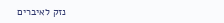נזק לאיברים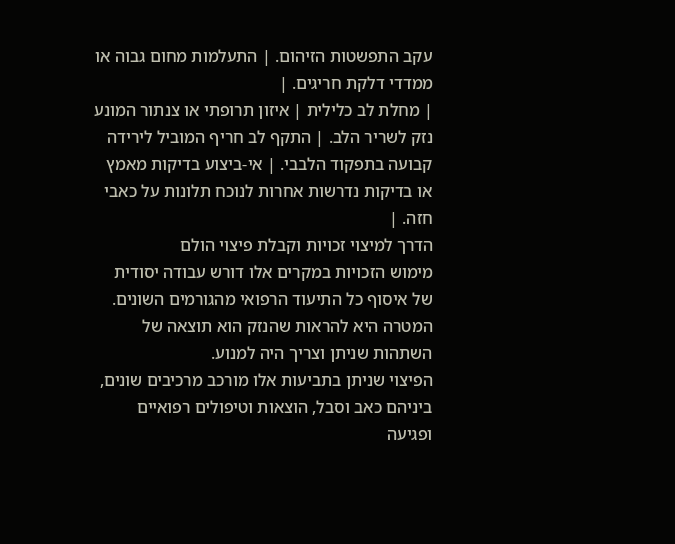עקב התפשטות הזיהום. | התעלמות מחום גבוה או ממדדי דלקת חריגים. |
| מחלת לב כלילית | איזון תרופתי או צנתור המונע נזק לשריר הלב. | התקף לב חריף המוביל לירידה קבועה בתפקוד הלבבי. | אי-ביצוע בדיקות מאמץ או בדיקות נדרשות אחרות לנוכח תלונות על כאבי חזה. |
הדרך למיצוי זכויות וקבלת פיצוי הולם
מימוש הזכויות במקרים אלו דורש עבודה יסודית של איסוף כל התיעוד הרפואי מהגורמים השונים. המטרה היא להראות שהנזק הוא תוצאה של השתהות שניתן וצריך היה למנוע.
הפיצוי שניתן בתביעות אלו מורכב מרכיבים שונים, ביניהם כאב וסבל, הוצאות וטיפולים רפואיים ופגיעה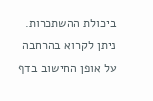ביכולת ההשתכרות. ניתן לקרוא בהרחבה על אופן החישוב בדף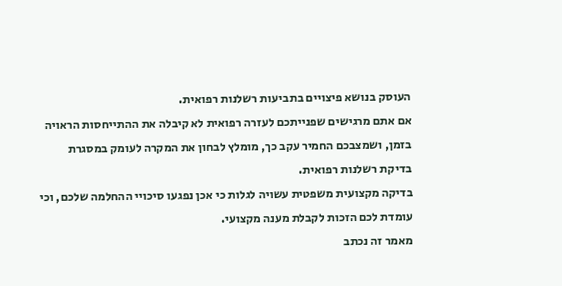העוסק בנושא פיצויים בתביעות רשלנות רפואית.
אם אתם מרגישים שפנייתכם לעזרה רפואית לא קיבלה את ההתייחסות הראויה בזמן, ושמצבכם החמיר עקב כך, מומלץ לבחון את המקרה לעומק במסגרת בדיקת רשלנות רפואית.
בדיקה מקצועית משפטית עשויה לגלות כי אכן נפגעו סיכויי ההחלמה שלכם, וכי עומדת לכם הזכות לקבלת מענה מקצועי.
מאמר זה נכתב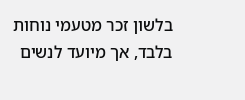בלשון זכר מטעמי נוחות בלבד, אך מיועד לנשים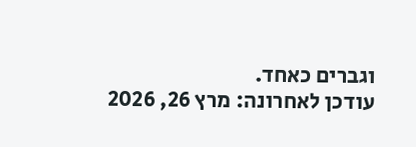וגברים כאחד.
עודכן לאחרונה: מרץ 26, 2026